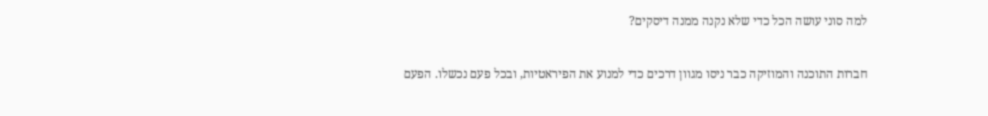למה סוני עושה הכל כדי שלא נקנה ממנה דיסקים?

חברות התוכנה והמוזיקה כבר ניסו מגוון דרכים כדי למנוע את הפיראטיות, ובכל פעם נכשלו. הפעם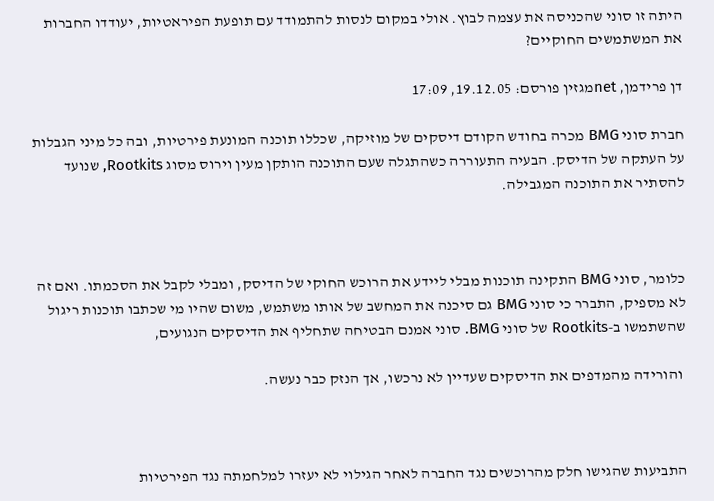היתה זו סוני שהכניסה את עצמה לבוץ. אולי במקום לנסות להתמודד עם תופעת הפיראטיות, יעודדו החברות את המשתמשים החוקיים?

דן פרידמן, netמגזין פורסם: 19.12.05, 17:09

חברת סוני BMG מכרה בחודש הקודם דיסקים של מוזיקה, שכללו תוכנה המונעת פירטיות, ובה כל מיני הגבלות על העתקה של הדיסק. הבעיה התעוררה כשהתגלה שעם התוכנה הותקן מעין וירוס מסוג Rootkits, שנועד להסתיר את התוכנה המגבילה.



כלומר, סוני BMG התקינה תוכנות מבלי ליידע את הרוכש החוקי של הדיסק, ומבלי לקבל את הסכמתו. ואם זה לא מספיק, התברר כי סוני BMG גם סיכנה את המחשב של אותו משתמש, משום שהיו מי שכתבו תוכנות ריגול שהשתמשו ב-Rootkits של סוני BMG. סוני אמנם הבטיחה שתחליף את הדיסקים הנגועים,

 והורידה מהמדפים את הדיסקים שעדיין לא נרכשו, אך הנזק כבר נעשה.



התביעות שהגישו חלק מהרוכשים נגד החברה לאחר הגילוי לא יעזרו למלחמתה נגד הפירטיות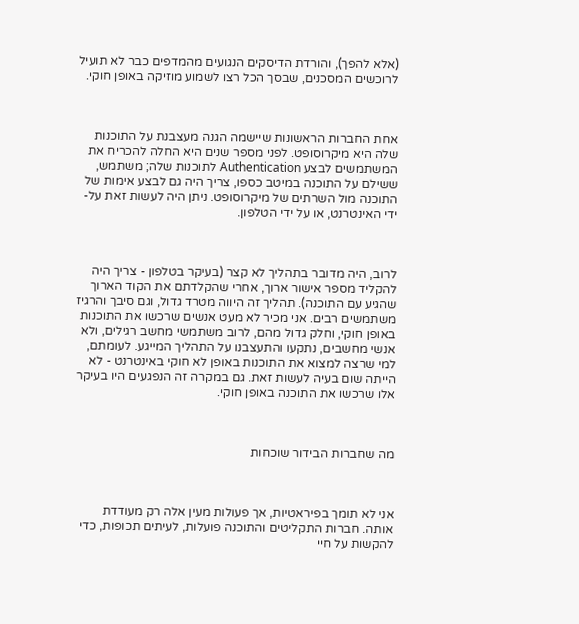(אלא להפך), והורדת הדיסקים הנגועים מהמדפים כבר לא תועיל לרוכשים המסכנים, שבסך הכל רצו לשמוע מוזיקה באופן חוקי.



אחת החברות הראשונות שיישמה הגנה מעצבנת על התוכנות שלה היא מיקרוסופט. לפני מספר שנים היא החלה להכריח את המשתמשים לבצע Authentication לתוכנות שלה; משתמש, ששילם על התוכנה במיטב כספו, צריך היה גם לבצע אימות של התוכנה מול השרתים של מיקרוסופט. ניתן היה לעשות זאת על-ידי האינטרנט, או על ידי הטלפון.



לרוב, היה מדובר בתהליך לא קצר (בעיקר בטלפון - צריך היה להקליד מספר אישור ארוך, אחרי שהקלדתם את הקוד הארוך שהגיע עם התוכנה). תהליך זה היווה מטרד גדול, וגם סיבך והרגיז משתמשים רבים. אני מכיר לא מעט אנשים שרכשו את התוכנות באופן חוקי, וחלק גדול מהם, לרוב משתמשי מחשב רגילים, ולא אנשי מחשבים, נתקעו והתעצבנו על התהליך המייגע. לעומתם, למי שרצה למצוא את התוכנות באופן לא חוקי באינטרנט - לא הייתה שום בעיה לעשות זאת. גם במקרה זה הנפגעים היו בעיקר אלו שרכשו את התוכנה באופן חוקי.



מה שחברות הבידור שוכחות



אני לא תומך בפיראטיות, אך פעולות מעין אלה רק מעודדת אותה. חברות התקליטים והתוכנה פועלות, לעיתים תכופות, כדי להקשות על חיי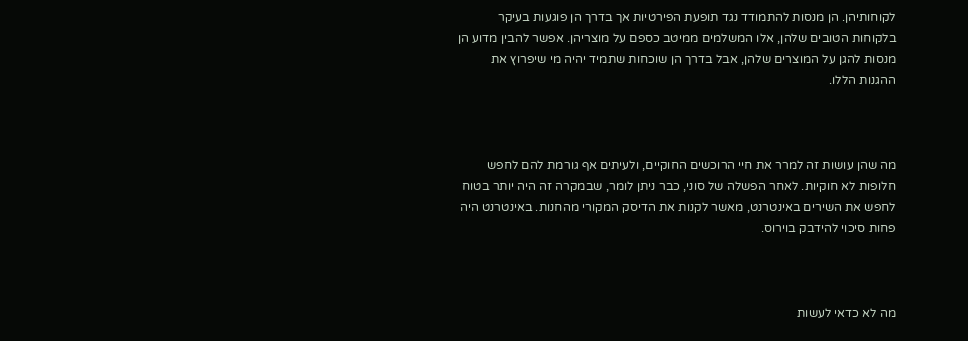לקוחותיהן. הן מנסות להתמודד נגד תופעת הפירטיות אך בדרך הן פוגעות בעיקר בלקוחות הטובים שלהן, אלו המשלמים ממיטב כספם על מוצריהן. אפשר להבין מדוע הן מנסות להגן על המוצרים שלהן, אבל בדרך הן שוכחות שתמיד יהיה מי שיפרוץ את ההגנות הללו.



מה שהן עושות זה למרר את חיי הרוכשים החוקיים, ולעיתים אף גורמת להם לחפש חלופות לא חוקיות. לאחר הפשלה של סוני, כבר ניתן לומר, שבמקרה זה היה יותר בטוח לחפש את השירים באינטרנט, מאשר לקנות את הדיסק המקורי מהחנות. באינטרנט היה פחות סיכוי להידבק בוירוס.



מה לא כדאי לעשות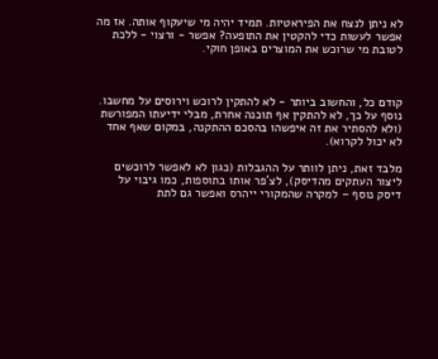לא ניתן לנצח את הפיראטיות. תמיד יהיה מי שיעקוף אותה. אז מה אפשר לעשות כדי להקטין את התופעה? אפשר - ורצוי - ללכת לטובת מי שרוכש את המוצרים באופן חוקי.



קודם כל, והחשוב ביותר - לא להתקין לרוכש וירוסים על מחשבו. נוסף על כך, לא להתקין אף תוכנה אחרת, מבלי ידיעתו המפורשת (ולא להסתיר את זה איפשהו בהסכם ההתקנה, במקום שאף אחד לא יכול לקרוא).

מלבד זאת, ניתן לוותר על ההגבלות (כגון לא לאפשר לרוכשים ליצור העתקים מהדיסק), לצ'פר אותו בתוספות, כמו גיבוי על דיסק נוסף – למקרה שהמקורי ייהרס ואפשר גם לתת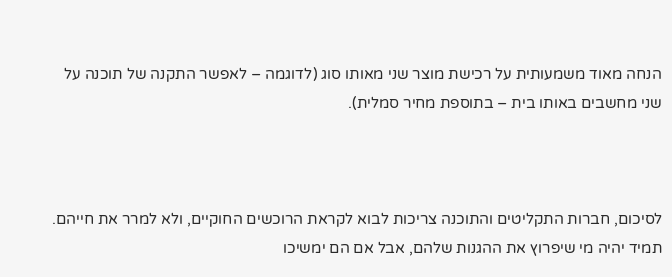הנחה מאוד משמעותית על רכישת מוצר שני מאותו סוג (לדוגמה – לאפשר התקנה של תוכנה על שני מחשבים באותו בית – בתוספת מחיר סמלית).



לסיכום, חברות התקליטים והתוכנה צריכות לבוא לקראת הרוכשים החוקיים, ולא למרר את חייהם. תמיד יהיה מי שיפרוץ את ההגנות שלהם, אבל אם הם ימשיכו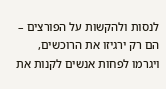לנסות ולהקשות על הפורצים – הם רק ירגיזו את הרוכשים, ויגרמו לפחות אנשים לקנות את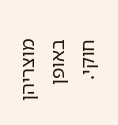מוצריהן באופן חוקי.